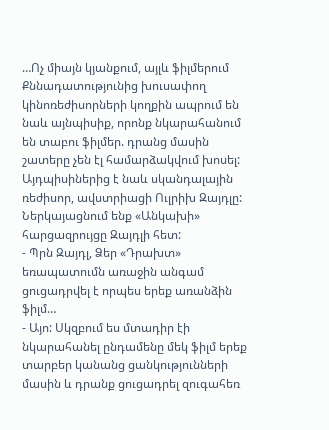…Ոչ միայն կյանքում, այլև ֆիլմերում
Քննադատությունից խուսափող կինոռեժիսորների կողքին ապրում են նաև այնպիսիք, որոնք նկարահանում են տաբու ֆիլմեր. դրանց մասին շատերը չեն էլ համարձակվում խոսել: Այդպիսիներից է նաև սկանդալային ռեժիսոր, ավստրիացի Ուլրիխ Զայդլը:
Ներկայացնում ենք «Անկախի» հարցազրույցը Զայդլի հետ:
- Պրն Զայդլ, Ձեր «Դրախտ» եռապատումն առաջին անգամ ցուցադրվել է որպես երեք առանձին ֆիլմ…
- Այո: Սկզբում ես մտադիր էի նկարահանել ընդամենը մեկ ֆիլմ երեք տարբեր կանանց ցանկությունների մասին և դրանք ցուցադրել զուգահեռ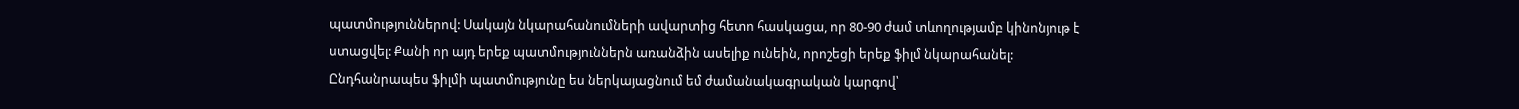պատմություններով: Սակայն նկարահանումների ավարտից հետո հասկացա, որ 80-90 ժամ տևողությամբ կինոնյութ է ստացվել: Քանի որ այդ երեք պատմություններն առանձին ասելիք ունեին, որոշեցի երեք ֆիլմ նկարահանել: Ընդհանրապես ֆիլմի պատմությունը ես ներկայացնում եմ ժամանակագրական կարգով՝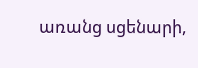առանց սցենարի,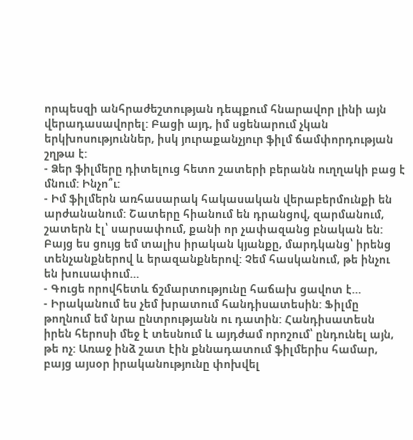որպեսզի անհրաժեշտության դեպքում հնարավոր լինի այն վերադասավորել: Բացի այդ, իմ սցենարում չկան երկխոսություններ, իսկ յուրաքանչյուր ֆիլմ ճամփորդության շղթա է:
- Ձեր ֆիլմերը դիտելուց հետո շատերի բերանն ուղղակի բաց է մնում: Ինչո՞ւ:
- Իմ ֆիլմերն առհասարակ հակասական վերաբերմունքի են արժանանում: Շատերը հիանում են դրանցով, զարմանում, շատերն էլ՝ սարսափում, քանի որ չափազանց բնական են: Բայց ես ցույց եմ տալիս իրական կյանքը, մարդկանց՝ իրենց տենչանքներով և երազանքներով: Չեմ հասկանում, թե ինչու են խուսափում…
- Գուցե որովհետև ճշմարտությունը հաճախ ցավոտ է…
- Իրականում ես չեմ խրատում հանդիսատեսին: Ֆիլմը թողնում եմ նրա ընտրությանն ու դատին: Հանդիսատեսն իրեն հերոսի մեջ է տեսնում և այդժամ որոշում՝ ընդունել այն, թե ոչ: Առաջ ինձ շատ էին քննադատում ֆիլմերիս համար, բայց այսօր իրականությունը փոխվել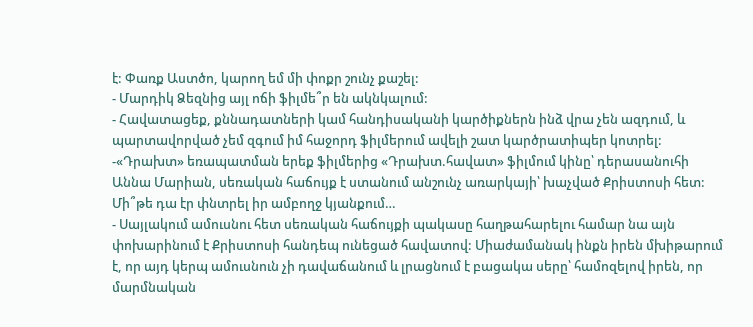է: Փառք Աստծո, կարող եմ մի փոքր շունչ քաշել:
- Մարդիկ Ձեզնից այլ ոճի ֆիլմե՞ր են ակնկալում:
- Հավատացեք, քննադատների կամ հանդիսականի կարծիքներն ինձ վրա չեն ազդում, և պարտավորված չեմ զգում իմ հաջորդ ֆիլմերում ավելի շատ կարծրատիպեր կոտրել:
-«Դրախտ» եռապատման երեք ֆիլմերից «Դրախտ.հավատ» ֆիլմում կինը՝ դերասանուհի Աննա Մարիան, սեռական հաճույք է ստանում անշունչ առարկայի՝ խաչված Քրիստոսի հետ: Մի՞թե դա էր փնտրել իր ամբողջ կյանքում…
- Սայլակում ամուսնու հետ սեռական հաճույքի պակասը հաղթահարելու համար նա այն փոխարինում է Քրիստոսի հանդեպ ունեցած հավատով: Միաժամանակ ինքն իրեն մխիթարում է, որ այդ կերպ ամուսնուն չի դավաճանում և լրացնում է բացակա սերը՝ համոզելով իրեն, որ մարմնական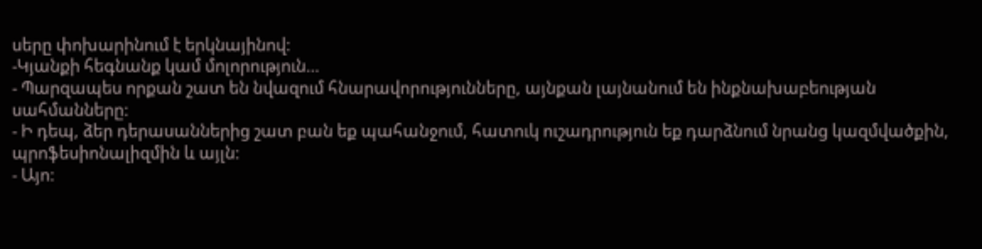սերը փոխարինում է երկնայինով:
-Կյանքի հեգնանք կամ մոլորություն…
- Պարզապես որքան շատ են նվազում հնարավորությունները, այնքան լայնանում են ինքնախաբեության սահմանները:
- Ի դեպ, ձեր դերասաններից շատ բան եք պահանջում, հատուկ ուշադրություն եք դարձնում նրանց կազմվածքին, պրոֆեսիոնալիզմին և այլն:
- Այո: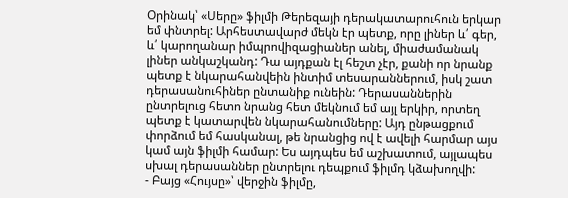Օրինակ՝ «Սերը» ֆիլմի Թերեզայի դերակատարուհուն երկար եմ փնտրել: Արհեստավարժ մեկն էր պետք, որը լիներ և՛ գեր, և՛ կարողանար իմպրովիզացիաներ անել, միաժամանակ լիներ անկաշկանդ: Դա այդքան էլ հեշտ չէր, քանի որ նրանք պետք է նկարահանվեին ինտիմ տեսարաններում, իսկ շատ դերասանուհիներ ընտանիք ունեին: Դերասաններին ընտրելուց հետո նրանց հետ մեկնում եմ այլ երկիր, որտեղ պետք է կատարվեն նկարահանումները: Այդ ընթացքում փորձում եմ հասկանալ, թե նրանցից ով է ավելի հարմար այս կամ այն ֆիլմի համար: Ես այդպես եմ աշխատում, այլապես սխալ դերասաններ ընտրելու դեպքում ֆիլմդ կձախողվի:
- Բայց «Հույսը»՝ վերջին ֆիլմը,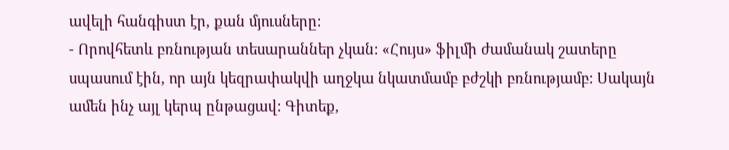ավելի հանգիստ էր, քան մյուսները:
- Որովհետև բռնության տեսարաններ չկան: «Հույս» ֆիլմի ժամանակ շատերը սպասում էին, որ այն կեզրափակվի աղջկա նկատմամբ բժշկի բռնությամբ: Սակայն ամեն ինչ այլ կերպ ընթացավ: Գիտեք,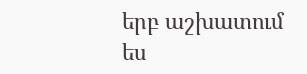երբ աշխատում ես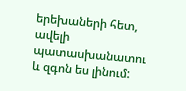երեխաների հետ, ավելի պատասխանատու և զգոն ես լինում: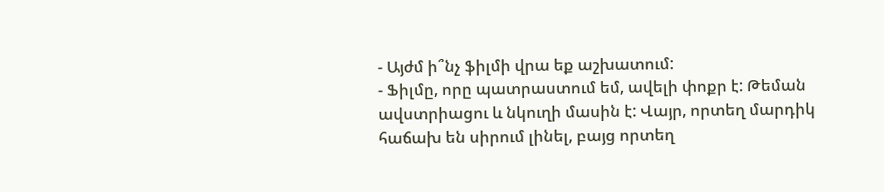- Այժմ ի՞նչ ֆիլմի վրա եք աշխատում:
- Ֆիլմը, որը պատրաստում եմ, ավելի փոքր է: Թեման ավստրիացու և նկուղի մասին է: Վայր, որտեղ մարդիկ հաճախ են սիրում լինել, բայց որտեղ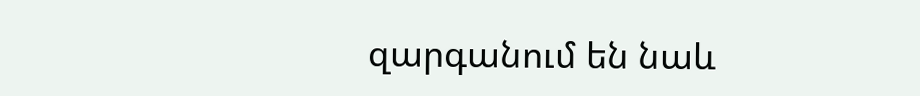զարգանում են նաև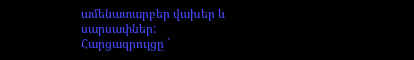ամենատարբեր վախեր և սարսափներ:
Հարցազրույցը `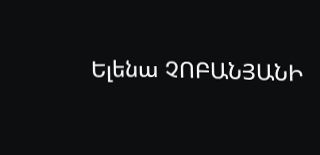Ելենա ՉՈԲԱՆՅԱՆԻ